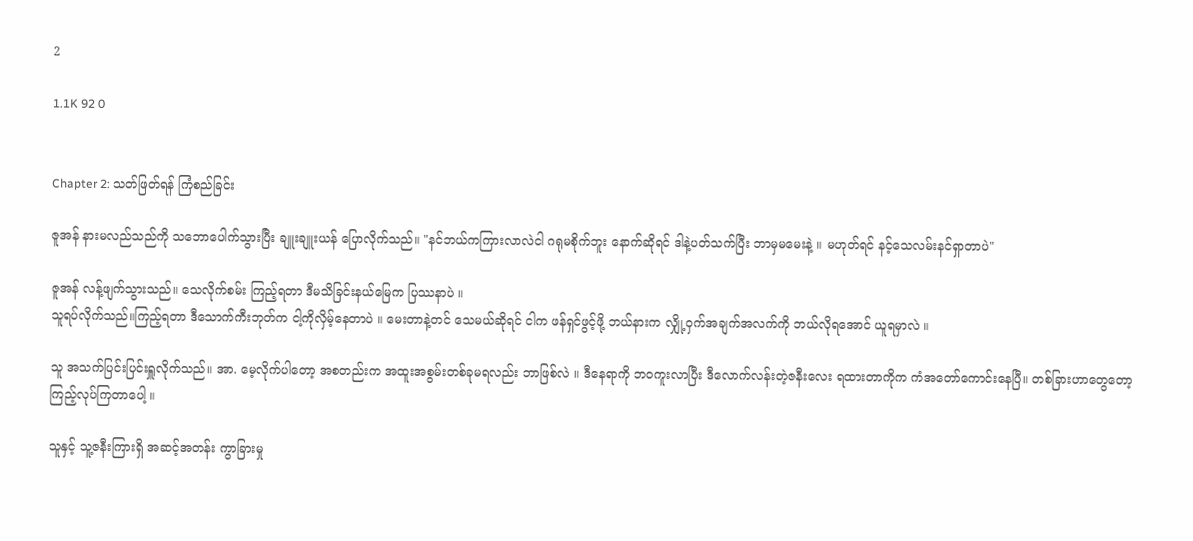2

1.1K 92 0


Chapter 2: သတ်ဖြတ်ရန် ကြံစည်ခြင်း

ဇူအန် နားမလည်သည်ကို သဘောပေါက်သွားပြီး ချူးချူးယန် ပြောလိုက်သည်။ "နင်ဘယ်ကကြားလာလဲငါ ဂရုမစိုက်ဘူး နောက်ဆိုရင် ဒါနဲ့ပတ်သက်ပြီး ဘာမှမမေးနဲ့ ။ မဟုတ်ရင် နင့်သေလမ်းနင်ရှာတာပဲ"

ဇူအန် လန့်ဖျက်သွားသည်။ သေလိုက်စမ်း ကြည့်ရတာ ဒီမသိခြင်းနယ်မြေက ပြဿနာပဲ ။
သူရပ်လိုက်သည်။ကြည့်ရတာ ဒီသောက်ကီးဘုတ်က ငါ့ကိုလှိမ့်နေတာပဲ ။ မေးတာနဲ့တင် သေမယ်ဆိုရင် ငါက ဖန်ရှင်ဖွင့်ဖို့ ဘယ်နားက လျှို့ဝှက်အချက်အလက်ကို ဘယ်လိုရအောင် ယူရမှာလဲ ။

သူ အသက်ပြင်းပြင်းရှူလိုက်သည်။ အာ. မေ့လိုက်ပါတော့ အစတည်းက အထူးအစွမ်းတစ်ခုမရလည်း ဘာဖြစ်လဲ ။ ဒီနေရာကို ဘဝကူးလာပြီး ဒီလောက်လန်းတဲ့ဇနီးလေး ရထားတာကိုက ကံအတော်ကောင်းနေပြီ။ တစ်ခြားဟာတွေတော့ ကြည့်လုပ်ကြတာပေါ့ ။

သူနှင့် သူ့ဇနီးကြားရှိ အဆင့်အတန်း ကွာခြားမှု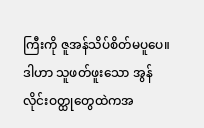ကြီးကို ဇူအန်သိပ်စိတ်မပူပေ။ ဒါဟာ သူဖတ်ဖူးသော အွန်လိုင်းဝတ္ထုတွေထဲကအ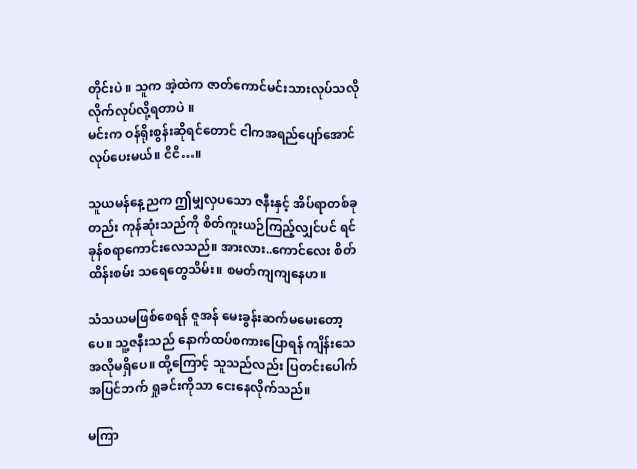တိုင်းပဲ ။ သူက အဲ့ထဲက ဇာတ်ကောင်မင်းသားလုပ်သလို လိုက်လုပ်လို့ရတာပဲ ။
မင်းက ဝန်ရိုးစွန်းဆိုရင်တောင် ငါကအရည်ပျော်အောင် လုပ်ပေးမယ်။ ငိငိ…။

သူယမန်နေ့ညက ဤမျှလှပသော ဇနီးနှင့် အိပ်ရာတစ်ခုတည်း ကုန်ဆုံးသည်ကို စိတ်ကူးယဉ်ကြည့်လျှင်ပင် ရင်ခုန်စရာကောင်းလေသည်။ အားလား..ကောင်လေး စိတ်ထိန်းစမ်း သရေတွေသိမ်း။ စမတ်ကျကျနေဟ။

သံသယမဖြစ်စေရန် ဇူအန် မေးခွန်းဆက်မမေးတော့ပေ။ သူ့ဇနီးသည် နောက်ထပ်စကားပြောရန် ကျိန်းသေအလိုမရှိပေ။ ထို့ကြောင့် သူသည်လည်း ပြတင်းပေါက်အပြင်ဘက် ရှုခင်းကိုသာ ငေးနေလိုက်သည်။

မကြာ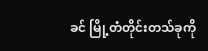ခင် မြို့တံတိုင်းတသ်ခုကို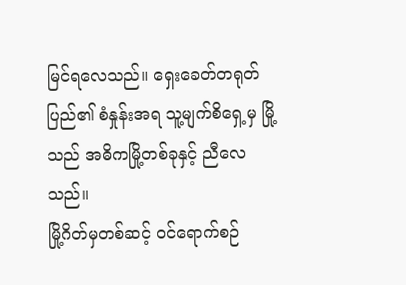မြင်ရလေသည်။ ရှေးခေတ်တရုတ်ပြည်၏ စံနှုန်းအရ သူ့မျက်စိရှေ့မှ မြို့သည် အဓိကမြို့တစ်ခုနှင့် ညီလေသည်။
မြို့ဂိတ်မှတစ်ဆင့် ဝင်ရောက်စဉ်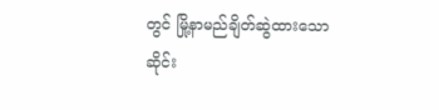တွင် မြို့နာမည်ချိတ်ဆွဲထားသော ဆိုင်း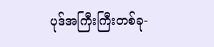ပုဒ်အကြီးကြီးတစ်ခု-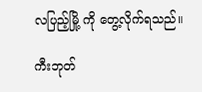လပြည့်မြို့ ကို တွေ့လိုက်ရသည်။

ကီးဘုတ်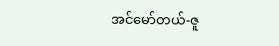အင်မော်တယ်-ဇူ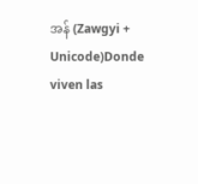အန် (Zawgyi + Unicode)Donde viven las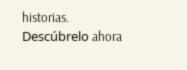historias. Descúbrelo ahora